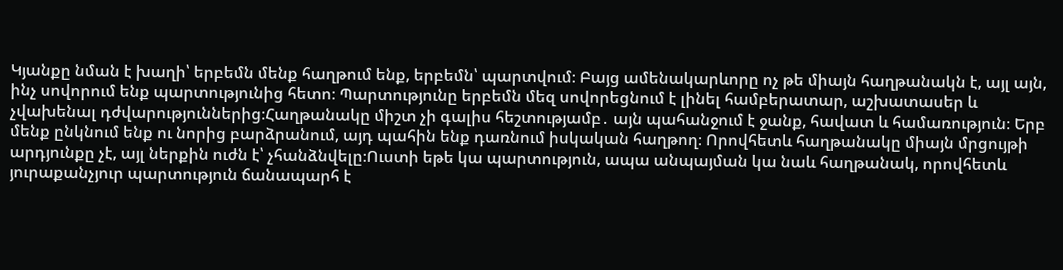Կյանքը նման է խաղի՝ երբեմն մենք հաղթում ենք, երբեմն՝ պարտվում։ Բայց ամենակարևորը ոչ թե միայն հաղթանակն է, այլ այն, ինչ սովորում ենք պարտությունից հետո։ Պարտությունը երբեմն մեզ սովորեցնում է լինել համբերատար, աշխատասեր և չվախենալ դժվարություններից։Հաղթանակը միշտ չի գալիս հեշտությամբ․ այն պահանջում է ջանք, հավատ և համառություն։ Երբ մենք ընկնում ենք ու նորից բարձրանում, այդ պահին ենք դառնում իսկական հաղթող։ Որովհետև հաղթանակը միայն մրցույթի արդյունքը չէ, այլ ներքին ուժն է՝ չհանձնվելը։Ուստի եթե կա պարտություն, ապա անպայման կա նաև հաղթանակ, որովհետև յուրաքանչյուր պարտություն ճանապարհ է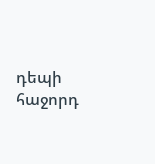դեպի հաջորդ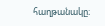հաղթանակը։